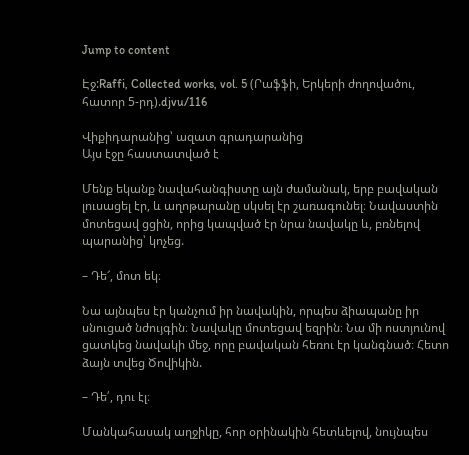Jump to content

Էջ:Raffi, Collected works, vol. 5 (Րաֆֆի, Երկերի ժողովածու, հատոր 5-րդ).djvu/116

Վիքիդարանից՝ ազատ գրադարանից
Այս էջը հաստատված է

Մենք եկանք նավահանգիստը այն ժամանակ, երբ բավական լուսացել էր, և աղոթարանը սկսել էր շառագունել։ Նավաստին մոտեցավ ցցին, որից կապված էր նրա նավակը և, բռնելով պարանից՝ կոչեց.

– Դե՜, մոտ եկ։

Նա այնպես էր կանչում իր նավակին, որպես ձիապանը իր սնուցած նժույգին։ Նավակը մոտեցավ եզրին։ Նա մի ոստյունով ցատկեց նավակի մեջ, որը բավական հեռու էր կանգնած։ Հետո ձայն տվեց Ծովիկին.

– Դե՛, դու էլ։

Մանկահասակ աղջիկը, հոր օրինակին հետևելով, նույնպես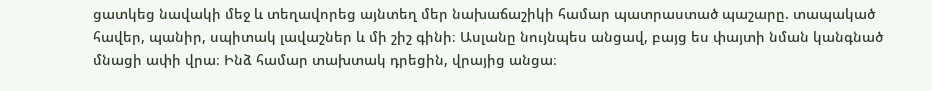ցատկեց նավակի մեջ և տեղավորեց այնտեղ մեր նախաճաշիկի համար պատրաստած պաշարը. տապակած հավեր, պանիր, սպիտակ լավաշներ և մի շիշ գինի։ Ասլանը նույնպես անցավ, բայց ես փայտի նման կանգնած մնացի ափի վրա։ Ինձ համար տախտակ դրեցին, վրայից անցա։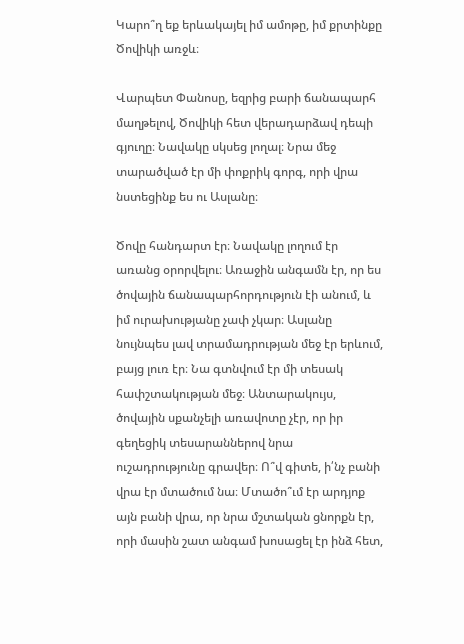Կարո՞ղ եք երևակայել իմ ամոթը, իմ քրտինքը Ծովիկի առջև։

Վարպետ Փանոսը, եզրից բարի ճանապարհ մաղթելով, Ծովիկի հետ վերադարձավ դեպի գյուղը։ Նավակը սկսեց լողալ։ Նրա մեջ տարածված էր մի փոքրիկ գորգ, որի վրա նստեցինք ես ու Ասլանը։

Ծովը հանդարտ էր։ Նավակը լողում էր առանց օրորվելու։ Առաջին անգամն էր, որ ես ծովային ճանապարհորդություն էի անում, և իմ ուրախությանը չափ չկար։ Ասլանը նույնպես լավ տրամադրության մեջ էր երևում, բայց լուռ էր։ Նա գտնվում էր մի տեսակ հափշտակության մեջ։ Անտարակույս, ծովային սքանչելի առավոտը չէր, որ իր գեղեցիկ տեսարաններով նրա ուշադրությունը գրավեր։ Ո՞վ գիտե, ի՛նչ բանի վրա էր մտածում նա։ Մտածո՞ւմ էր արդյոք այն բանի վրա, որ նրա մշտական ցնորքն էր, որի մասին շատ անգամ խոսացել էր ինձ հետ,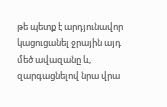թե պետք է արդյունավոր կացուցանել ջրային այդ մեծ ավազանը և, զարգացնելով նրա վրա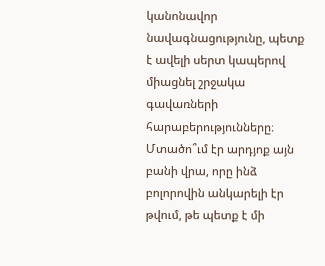կանոնավոր նավագնացությունը, պետք է ավելի սերտ կապերով միացնել շրջակա գավառների հարաբերությունները։ Մտածո՞ւմ էր արդյոք այն բանի վրա, որը ինձ բոլորովին անկարելի էր թվում, թե պետք է մի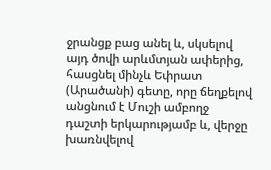ջրանցք բաց անել և, սկսելով այդ ծովի արևմտյան ափերից, հասցնել մինչև Եփրատ (Արածանի) գետը, որը ճեղքելով անցնում է Մուշի ամբողջ դաշտի երկարությամբ և, վերջը խառնվելով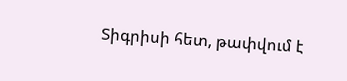Տիգրիսի հետ, թափվում է